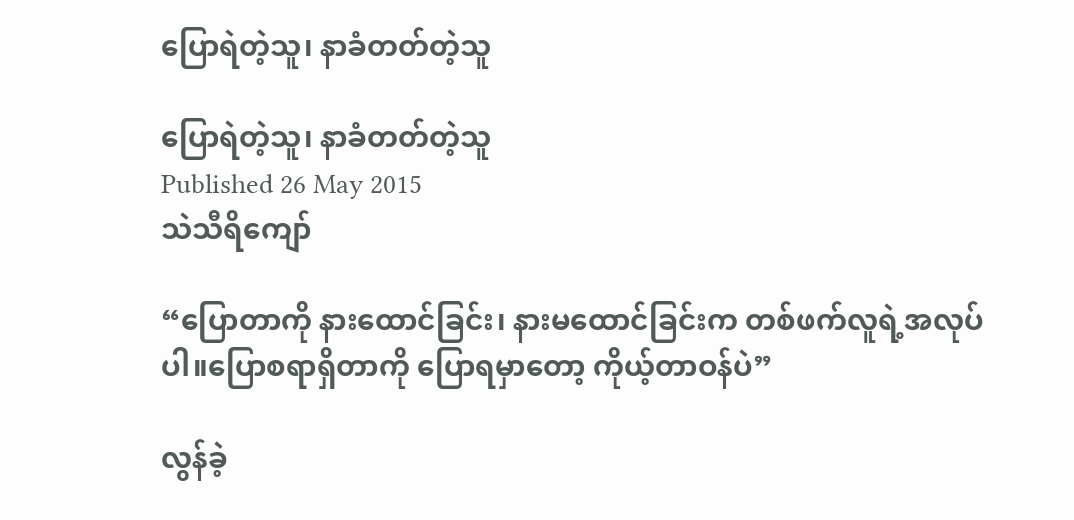ပြောရဲတဲ့သူ၊ နာခံတတ်တဲ့သူ

ပြောရဲတဲ့သူ၊ နာခံတတ်တဲ့သူ
Published 26 May 2015
သဲသီရိကျော်

“ပြောတာကို နားထောင်ခြင်း၊ နားမထောင်ခြင်းက တစ်ဖက်လူရဲ့အလုပ်ပါ။ပြောစရာရှိတာကို ပြောရမှာတော့ ကိုယ့်တာဝန်ပဲ”

လွန်ခဲ့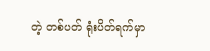တဲ့ တစ်ပတ် ရုံးပိတ်ရက်မှာ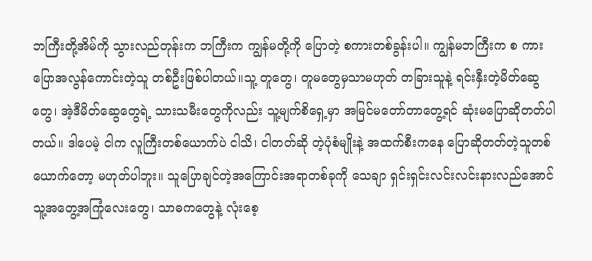ဘကြီးတို့အိမ်ကို သွားလည်တုန်းက ဘကြီးက ကျွန်မတို့ကို ပြောတဲ့ စကားတစ်ခွန်းပါ။ ကျွန်မဘကြီးက စ ကားပြောအလွန်ကောင်းတဲ့သူ တစ်ဦးဖြစ်ပါတယ်။သူ့ တူတွေ၊ တူမတွေမှသာမဟုတ် တခြားသူနဲ့ ရင်းနှီးတဲ့မိတ်ဆွေတွေ၊ အဲ့ဒီမိတ်ဆွေတွေရဲ့ သားသမီးတွေကိုလည်း သူ့မျက်စိရှေ့မှာ အမြင်မတော်တာတွေ့ရင် ဆုံးမပြောဆိုတတ်ပါတယ်။ ဒါပေမဲ့ ငါက လူကြီးတစ်ယောက်ပဲ ငါသိ၊ ငါတတ်ဆို တဲ့ပုံစံမျိုးနဲ့ အထက်စီးကနေ ပြောဆိုတတ်တဲ့သူတစ်ယောက်တော့ မဟုတ်ပါဘူး။ သူပြောချင်တဲ့အကြောင်းအရာတစ်ခုကို သေချာ ရှင်းရှင်းလင်းလင်းနားလည်အောင် သူ့အတွေ့အကြုံလေးတွေ၊ သာဓကတွေနဲ့ လုံးစေ့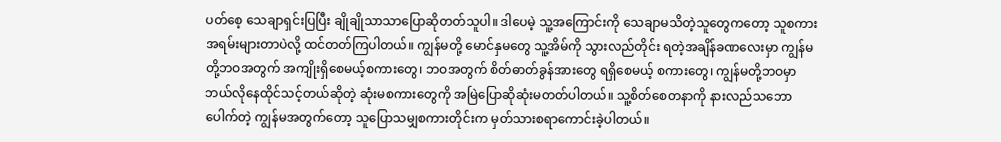ပတ်စေ့ သေချာရှင်းပြပြီး ချိုချိုသာသာပြောဆိုတတ်သူပါ။ ဒါပေမဲ့ သူ့အကြောင်းကို သေချာမသိတဲ့သူတွေကတော့ သူစကား အရမ်းများတာပဲလို့ ထင်တတ်ကြပါတယ်။ ကျွန်မတို့ မောင်နှမတွေ သူ့အိမ်ကို သွားလည်တိုင်း ရတဲ့အချိန်ခဏလေးမှာ ကျွန်မတို့ဘဝအတွက် အကျိုးရှိစေမယ့်စကားတွေ၊ ဘဝအတွက် စိတ်ဓာတ်ခွန်အားတွေ ရရှိစေမယ့် စကားတွေ၊ ကျွန်မတို့ဘဝမှာ ဘယ်လိုနေထိုင်သင့်တယ်ဆိုတဲ့ ဆုံးမစကားတွေကို အမြဲပြောဆိုဆုံးမတတ်ပါတယ်။ သူ့စိတ်စေတနာကို နားလည်သဘောပေါက်တဲ့ ကျွန်မအတွက်တော့ သူပြောသမျှစကားတိုင်းက မှတ်သားစရာကောင်းခဲ့ပါတယ်။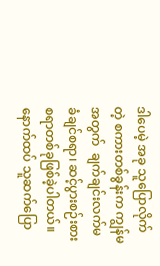ဒါပေမဲ့ အခု သူပြောလိုက်တဲ့ စကားတစ်ခွန်းက ကျွန်မအတွက်  ချက်ချင်းလက်မခံချင်စရာ၊ ဆင့်ပွားစဉ်းစားစရာတစ်ခုဖြစ်ခဲ့ပါတယ်။ နောက်ထပ် သူဆက်ပြော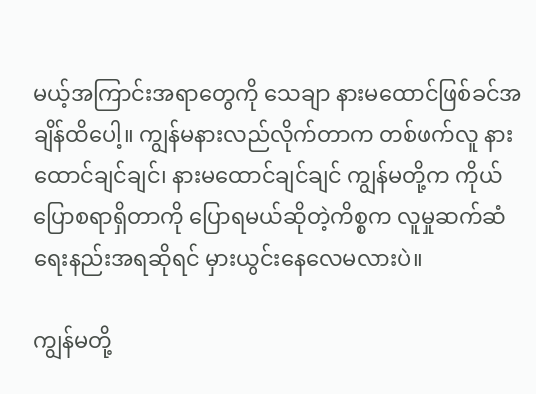မယ့်အကြာင်းအရာတွေကို သေချာ နားမထောင်ဖြစ်ခင်အချိန်ထိပေါ့။ ကျွန်မနားလည်လိုက်တာက တစ်ဖက်လူ နားထောင်ချင်ချင်၊ နားမထောင်ချင်ချင် ကျွန်မတို့က ကိုယ်ပြောစရာရှိတာကို ပြောရမယ်ဆိုတဲ့ကိစ္စက လူမှုဆက်ဆံရေးနည်းအရဆိုရင် မှားယွင်းနေလေမလားပဲ။

ကျွန်မတို့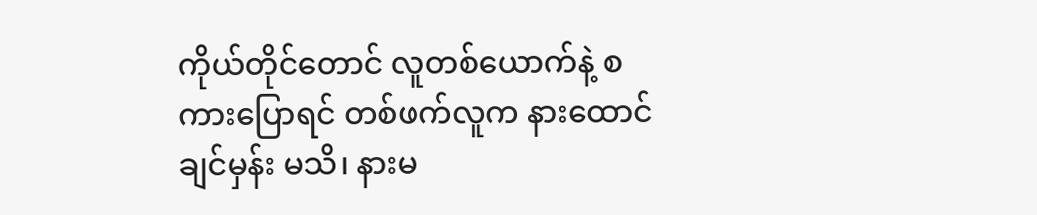ကိုယ်တိုင်တောင် လူတစ်ယောက်နဲ့ စကားပြောရင် တစ်ဖက်လူက နားထောင်ချင်မှန်း မသိ၊ နားမ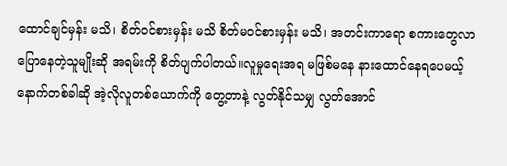ထောင်ချင်မှန်း မသိ၊ စိတ်ဝင်စားမှန်း မသိ စိတ်မဝင်စားမှန်း မသိ၊ အတင်းကာရော စကားတွေလာပြောနေတဲ့သူမျိုးဆို အရမ်းကို စိတ်ပျက်ပါတယ်။လူမှုရေးအရ မဖြစ်မနေ နားထောင်နေရပေမယ့် နောက်တစ်ခါဆို အဲ့လိုလူတစ်ယောက်ကို တွေ့တာနဲ့ လွတ်နိုင်သမျှ လွတ်အောင်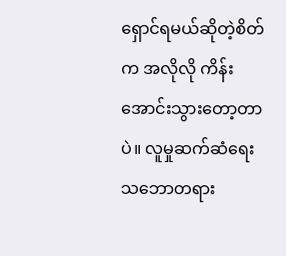ရှောင်ရမယ်ဆိုတဲ့စိတ်က အလိုလို ကိန်းအောင်းသွားတော့တာပဲ။ လူမှုဆက်ဆံရေး သဘောတရား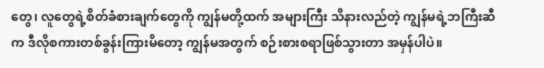တွေ၊ လူတွေရဲ့စိတ်ခံစားချက်တွေကို ကျွန်မတို့ထက် အများကြီး သိနားလည်တဲ့ ကျွန်မရဲ့ဘကြီးဆီက ဒီလိုစကားတစ်ခွန်းကြားမိတော့ ကျွန်မအတွက် စဉ်းစားစရာဖြစ်သွားတာ အမှန်ပါပဲ။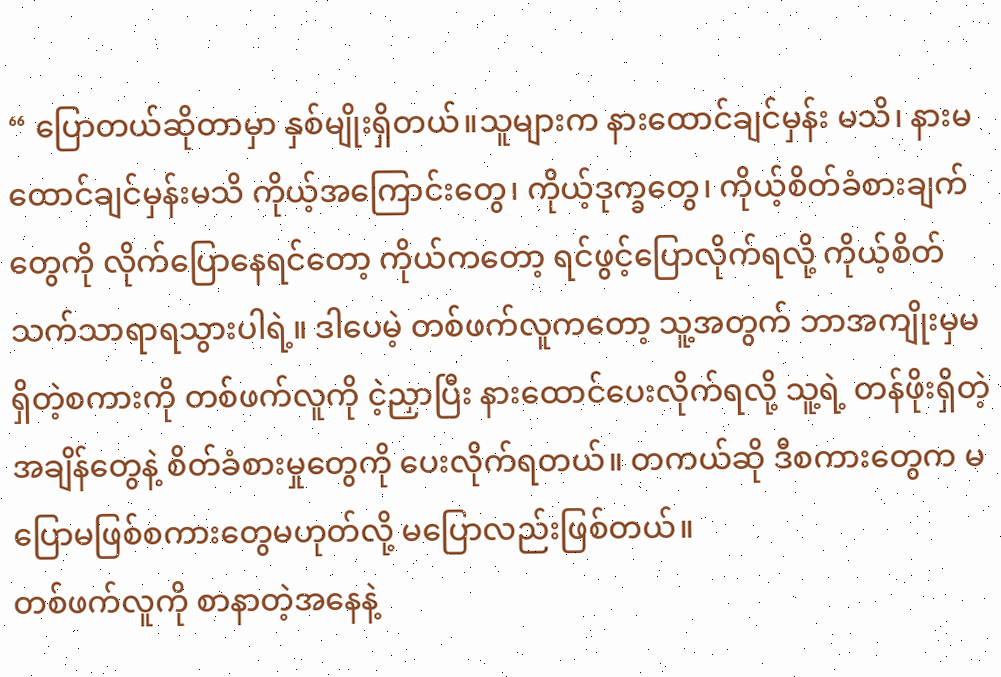“ ပြောတယ်ဆိုတာမှာ နှစ်မျိုးရှိတယ်။သူများက နားထောင်ချင်မှန်း မသိ၊ နားမထောင်ချင်မှန်းမသိ ကိုယ့်အကြောင်းတွေ၊ ကိုယ့်ဒုက္ခတွေ၊ ကိုယ့်စိတ်ခံစားချက်တွေကို လိုက်ပြောနေရင်တော့ ကိုယ်ကတော့ ရင်ဖွင့်ပြောလိုက်ရလို့ ကိုယ့်စိတ်သက်သာရာရသွားပါရဲ့။ ဒါပေမဲ့ တစ်ဖက်လူကတော့ သူ့အတွက် ဘာအကျိုးမှမရှိတဲ့စကားကို တစ်ဖက်လူကို ငဲ့ညှာပြီး နားထောင်ပေးလိုက်ရလို့ သူ့ရဲ့ တန်ဖိုးရှိတဲ့အချိန်တွေနဲ့ စိတ်ခံစားမှုတွေကို ပေးလိုက်ရတယ်။ တကယ်ဆို ဒီစကားတွေက မပြောမဖြစ်စကားတွေမဟုတ်လို့ မပြောလည်းဖြစ်တယ်။
တစ်ဖက်လူကို စာနာတဲ့အနေနဲ့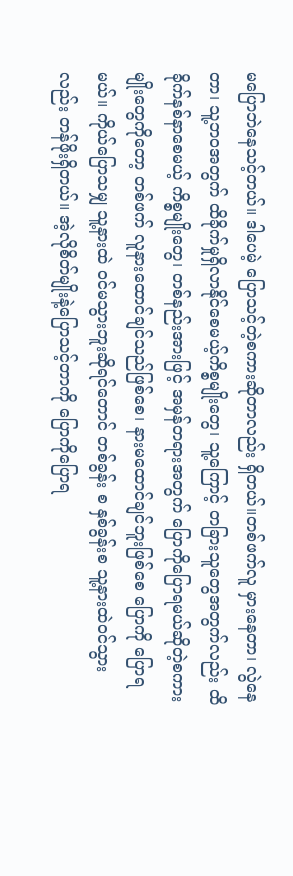မပြောဘဲနေသင့်တယ်။ ဒါပေမဲ့ ပြောသင့်တဲ့စကားဆိုတာလည်း ရှိတယ်။တစ်ဖက်လူ မှားနေတာ၊ လွဲနေတာ၊ သူ့ဘဝအတွက် ထိခိုက်မှုရှိလာနိုင်စေမယ့်ကိစ္စမျိုးတွေ၊ သူ့ကြောင့် တခြားသူတွေအတွက်လည်း ထိခိုက်နစ်နာစေမယ့် ကိစ္စမျိုးတွေ၊ တစ်နည်းအားဖြင့် အမှန်တရားအတွက် ပြောကိုပြောရမယ်ဆိုတဲ့စကားမျိုးတွေကိုတော့ တစ်ဖက် လူနားထောင်ချင်သည်ဖြစ်စေ၊ နားမထောင်ချင်ဘူးဖြစ်စေ ပြောကို ပြောရမယ်။ ကိုယ်ပြောသမျှ သူ့နားထဲ ဝင်မသွားဘူးဆိုရင်တောင် တစ်ခွန်း စ နှစ်ခွန်းစ သူ့နားထဲဝင်သွားလည်း တန်ဖိုးရှိတယ်။ အဲ့လိုစိတ်မျိုးနဲ့ပြောသင့်တာကို ပြောကိုပြောရ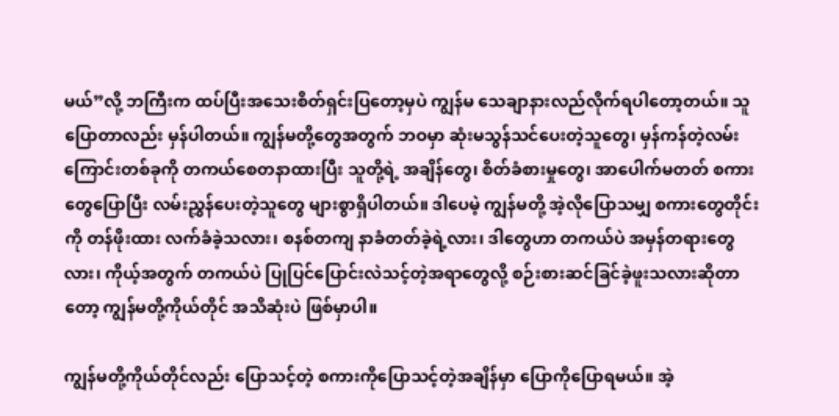မယ်”လို့ ဘကြီးက ထပ်ပြီးအသေးစိတ်ရှင်းပြတော့မှပဲ ကျွန်မ သေချာနားလည်လိုက်ရပါတော့တယ်။ သူပြောတာလည်း မှန်ပါတယ်။ ကျွန်မတို့တွေအတွက် ဘဝမှာ ဆုံးမသွန်သင်ပေးတဲ့သူတွေ၊ မှန်ကန်တဲ့လမ်းကြောင်းတစ်ခုကို တကယ်စေတနာထားပြီး သူတို့ရဲ့ အချိန်တွေ၊ စိတ်ခံစားမှုတွေ၊ အာပေါက်မတတ် စကားတွေပြောပြီး လမ်းညွှန်ပေးတဲ့သူတွေ များစွာရှိပါတယ်။ ဒါပေမဲ့ ကျွန်မတို့ အဲ့လိုပြောသမျှ စကားတွေတိုင်းကို တန်ဖိုးထား လက်ခံခဲ့သလား၊ စနစ်တကျ နာခံတတ်ခဲ့ရဲ့လား၊ ဒါတွေဟာ တကယ်ပဲ အမှန်တရားတွေလား၊ ကိုယ့်အတွက် တကယ်ပဲ ပြုပြင်ပြောင်းလဲသင့်တဲ့အရာတွေလို့ စဉ်းစားဆင်ခြင်ခဲ့ဖူးသလားဆိုတာတော့ ကျွန်မတို့ကိုယ်တိုင် အသိဆုံးပဲ ဖြစ်မှာပါ။

ကျွန်မတို့ကိုယ်တိုင်လည်း ပြောသင့်တဲ့ စကားကိုပြောသင့်တဲ့အချိန်မှာ ပြောကိုပြောရမယ်။ အဲ့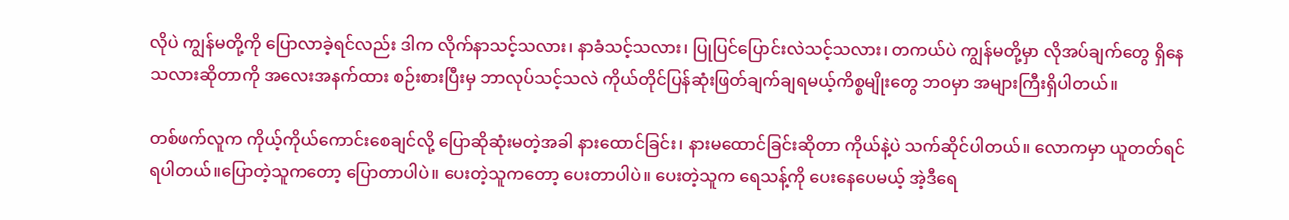လိုပဲ ကျွန်မတို့ကို ပြောလာခဲ့ရင်လည်း ဒါက လိုက်နာသင့်သလား၊ နာခံသင့်သလား၊ ပြုပြင်ပြောင်းလဲသင့်သလား၊ တကယ်ပဲ ကျွန်မတို့မှာ လိုအပ်ချက်တွေ ရှိနေသလားဆိုတာကို အလေးအနက်ထား စဉ်းစားပြီးမှ ဘာလုပ်သင့်သလဲ ကိုယ်တိုင်ပြန်ဆုံးဖြတ်ချက်ချရမယ့်ကိစ္စမျိုးတွေ ဘဝမှာ အများကြီးရှိပါတယ်။

တစ်ဖက်လူက ကိုယ့်ကိုယ်ကောင်းစေချင်လို့ ပြောဆိုဆုံးမတဲ့အခါ နားထောင်ခြင်း၊ နားမထောင်ခြင်းဆိုတာ ကိုယ်နဲ့ပဲ သက်ဆိုင်ပါတယ်။ လောကမှာ ယူတတ်ရင်ရပါတယ်။ပြောတဲ့သူကတော့ ပြောတာပါပဲ။ ပေးတဲ့သူကတော့ ပေးတာပါပဲ။ ပေးတဲ့သူက ရေသန့်ကို ပေးနေပေမယ့် အဲ့ဒီရေ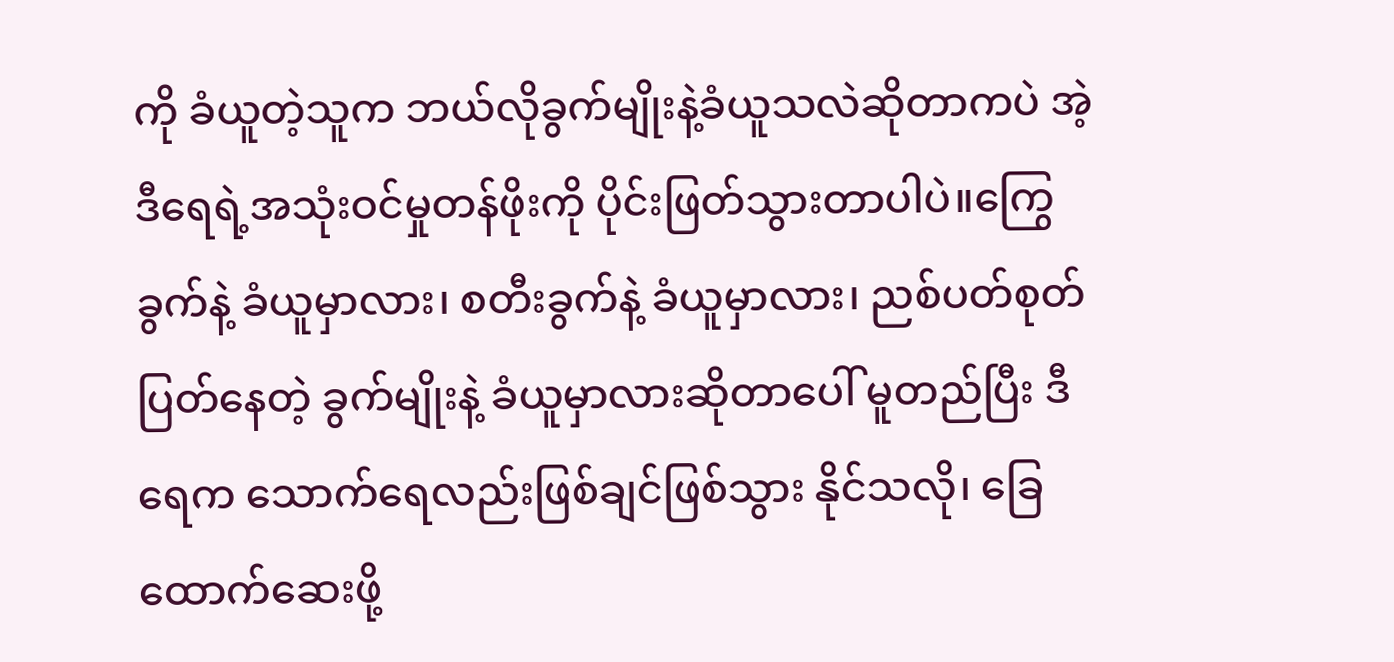ကို ခံယူတဲ့သူက ဘယ်လိုခွက်မျိုးနဲ့ခံယူသလဲဆိုတာကပဲ အဲ့ဒီရေရဲ့အသုံးဝင်မှုတန်ဖိုးကို ပိုင်းဖြတ်သွားတာပါပဲ။ကြွေခွက်နဲ့ ခံယူမှာလား၊ စတီးခွက်နဲ့ ခံယူမှာလား၊ ညစ်ပတ်စုတ်ပြတ်နေတဲ့ ခွက်မျိုးနဲ့ ခံယူမှာလားဆိုတာပေါ် မူတည်ပြီး ဒီရေက သောက်ရေလည်းဖြစ်ချင်ဖြစ်သွား နိုင်သလို၊ ခြေထောက်ဆေးဖို့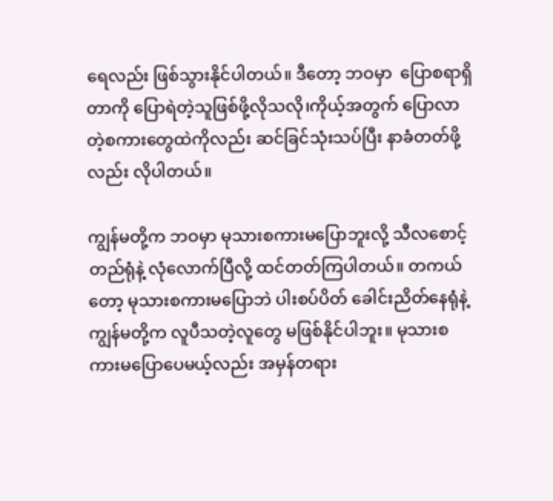ရေလည်း ဖြစ်သွားနိုင်ပါတယ်။ ဒီတော့ ဘဝမှာ  ပြောစရာရှိတာကို ပြောရဲတဲ့သူဖြစ်ဖို့လိုသလို၊ကိုယ့်အတွက် ပြောလာတဲ့စကားတွေထဲကိုလည်း ဆင်ခြင်သုံးသပ်ပြီး နာခံတတ်ဖို့လည်း လိုပါတယ်။

ကျွန်မတို့က ဘဝမှာ မုသားစကားမပြောဘူးလို့ သီလစောင့်တည်ရုံနဲ့ လုံလောက်ပြီလို့ ထင်တတ်ကြပါတယ်။ တကယ်တော့ မုသားစကားမပြောဘဲ ပါးစပ်ပိတ် ခေါင်းညိတ်နေရုံနဲ့ ကျွန်မတို့က လူပီသတဲ့လူတွေ မဖြစ်နိုင်ပါဘူး။ မုသားစကားမပြောပေမယ့်လည်း အမှန်တရား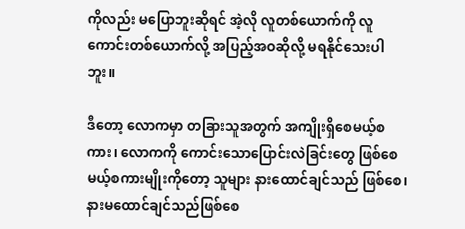ကိုလည်း မပြောဘူးဆိုရင် အဲ့လို လူတစ်ယောက်ကို လူကောင်းတစ်ယောက်လို့ အပြည့်အဝဆိုလို့ မရနိုင်သေးပါဘူး။

ဒီတော့ လောကမှာ တခြားသူအတွက် အကျိုးရှိစေမယ့်စကား၊ လောကကို ကောင်းသောပြောင်းလဲခြင်းတွေ ဖြစ်စေမယ့်စကားမျိုးကိုတော့ သူများ နားထောင်ချင်သည် ဖြစ်စေ၊ နားမထောင်ချင်သည်ဖြစ်စေ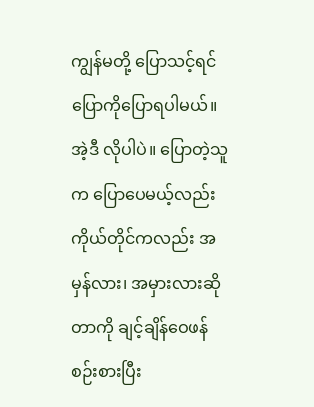ကျွန်မတို့ ပြောသင့်ရင် ပြောကိုပြောရပါမယ်။ အဲ့ဒီ လိုပါပဲ။ ပြောတဲ့သူက ပြောပေမယ့်လည်း ကိုယ်တိုင်ကလည်း အမှန်လား၊ အမှားလားဆိုတာကို ချင့်ချိန်ဝေဖန်စဉ်းစားပြီး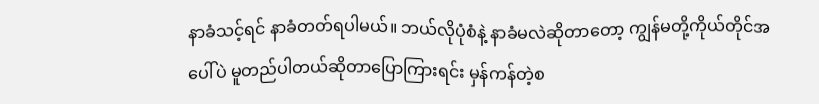နာခံသင့်ရင် နာခံတတ်ရပါမယ်။ ဘယ်လိုပုံစံနဲ့ နာခံမလဲဆိုတာတော့ ကျွန်မတို့ကိုယ်တိုင်အပေါ်ပဲ မူတည်ပါတယ်ဆိုတာပြောကြားရင်း မှန်ကန်တဲ့စ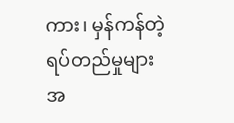ကား၊ မှန်ကန်တဲ့ရပ်တည်မှုများအ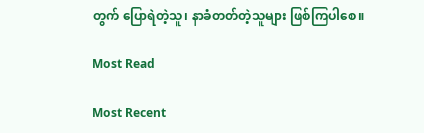တွက် ပြောရဲတဲ့သူ၊ နာခံတတ်တဲ့သူများ ဖြစ်ကြပါစေ။

Most Read

Most Recent